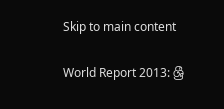Skip to main content

World Report 2013: ශ්‍රී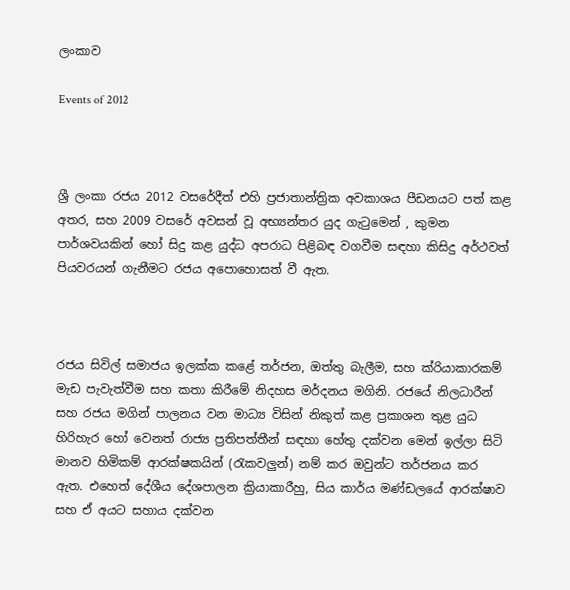ලංකාව

Events of 2012



ශ්‍රී ලංකා රජය 2012 වසරේදීත් එහි ප්‍රජාතාන්ත්‍රික අවකාශය පීඩනයට පත් කළ අතර, සහ 2009 වසරේ අවසන් වූ අභ්‍යන්තර යුද ගැටුමෙන් , කුමන පාර්ශවයකින් හෝ සිදු කළ යුද්ධ අපරාධ පිළිබඳ වගවීම සඳහා කිසිදු අර්ථවත් පියවරයන් ගැනීමට රජය අපොහොසත් වී ඇත.



රජය සිවිල් සමාජය ඉලක්ක කළේ තර්ජන, ඔත්තු බැලීම, සහ ක්රියාකාරකම් මැඩ පැවැත්වීම සහ කතා කිරීමේ නිදහස මර්දනය මගිනි. රජයේ නිලධාරීන් සහ රජය මගින් පාලනය වන මාධ්‍ය විසින් නිකුත් කළ ප්‍රකාශන තුළ යුධ හිරිහැර හෝ වෙනත් රාජ්‍ය ප්‍රතිපත්තීන් සඳහා හේතු දක්වන මෙන් ඉල්ලා සිටි මානව හිමිකම් ආරක්ෂකයින් (රැකවලුන්) නම් කර ඔවුන්ට තර්ජනය කර ඇත. එහෙත් දේශීය දේශපාලන ක්‍රියාකාරීහු, සිය කාර්ය මණ්ඩලයේ ආරක්ෂාව සහ ඒ අයට සහාය දක්වන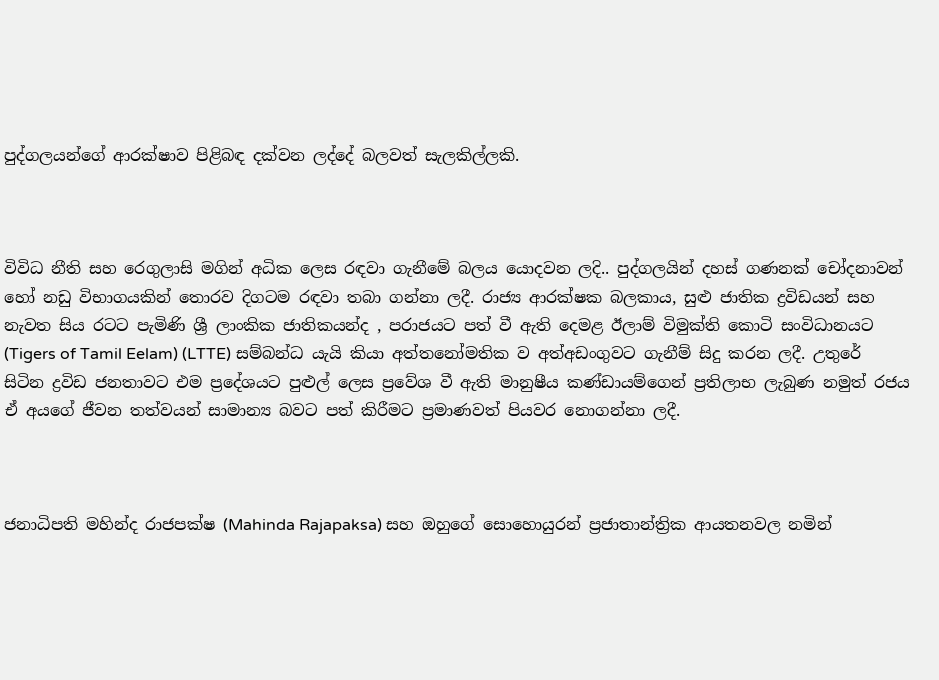පුද්ගලයන්ගේ ආරක්ෂාව පිළිබඳ දක්වන ලද්දේ බලවත් සැලකිල්ලකි.



විවිධ නීති සහ රෙගුලාසි මගින් අධික ලෙස රඳවා ගැනීමේ බලය යොදවන ලදි.. පුද්ගලයින් දහස් ගණනක් චෝදනාවන් හෝ නඩු විභාගයකින් තොරව දිගටම රඳවා තබා ගන්නා ලදී. රාජ්‍ය ආරක්ෂක බලකාය, සුළු ජාතික ද්‍රවිඩයන් සහ නැවත සිය රටට පැමිණි ශ්‍රී ලාංකික ජාතිකයන්ද , පරාජයට පත් වී ඇති දෙමළ ඊලාම් විමුක්ති කොටි සංවිධානයට (Tigers of Tamil Eelam) (LTTE) සම්බන්ධ යැයි කියා අත්තනෝමතික ව අත්අඩංගුවට ගැනීම් සිදු කරන ලදී. උතුරේ සිටින ද්‍රවිඩ ජනතාවට එම ප්‍රදේශයට පුළුල් ලෙස ප්‍රවේශ වී ඇති මානුෂීය කණ්ඩායම්ගෙන් ප්‍රතිලාභ ලැබුණ නමුත් රජය ඒ අයගේ ජීවන තත්වයන් සාමාන්‍ය බවට පත් කිරීමට ප්‍රමාණවත් පියවර නොගන්නා ලදී.



ජනාධිපති මහින්ද රාජපක්ෂ (Mahinda Rajapaksa) සහ ඔහුගේ සොහොයුරන් ප්‍රජාතාන්ත්‍රික ආයතනවල නමින්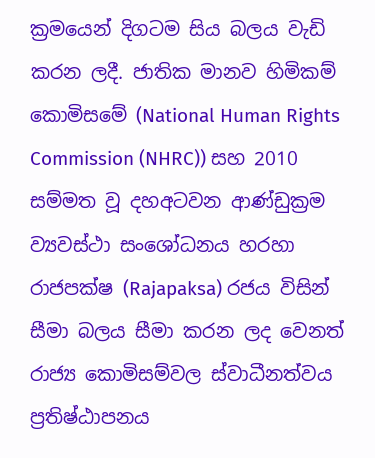ක්‍රමයෙන් දිගටම සිය බලය වැඩි කරන ලදී. ජාතික මානව හිමිකම් කොමිසමේ (National Human Rights Commission (NHRC)) සහ 2010 සම්මත වූ දහඅටවන ආණ්ඩුක්‍රම ව්‍යවස්ථා සංශෝධනය හරහා රාජපක්ෂ (Rajapaksa) රජය විසින් සීමා බලය සීමා කරන ලද වෙනත් රාජ්‍ය කොමිසම්වල ස්වාධීනත්වය ප්‍රතිෂ්ඨාපනය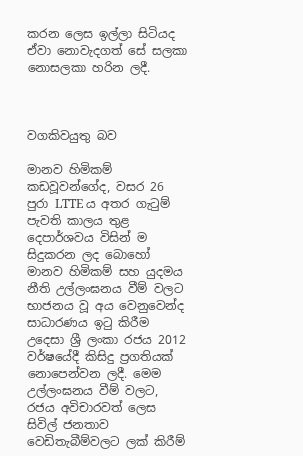කරන ‍ලෙස ඉල්ලා සිටියද ඒවා නොවැදගත් සේ සලකා නොසලකා හරින ලදී.



වගකිවයුතු බව

මානව හිමිකම් කඩවූවන්ගේද, වසර 26 පුරා LTTE ය අතර ගැටුම් පැවති කාලය තුළ දෙපාර්ශවය විසින් ම සිදුකරන ලද බොහෝ මානව හිමිකම් සහ යුදමය නීති උල්ලංඝනය වීම් වලට භාජනය වූ අය වෙනුවෙන්ද සාධාරණය ඉටු කිරීම උදෙසා ශ්‍රී ලංකා රජය 2012 වර්ෂයේදී කිසිදු ප්‍රගතියක් නොපෙන්වන ලදී. මෙම උල්ලංඝනය වීම් වලට, රජය අවිචාරවත් ලෙස සිවිල් ජනතාව වෙඩිතැබීම්වලට ලක් කිරීම්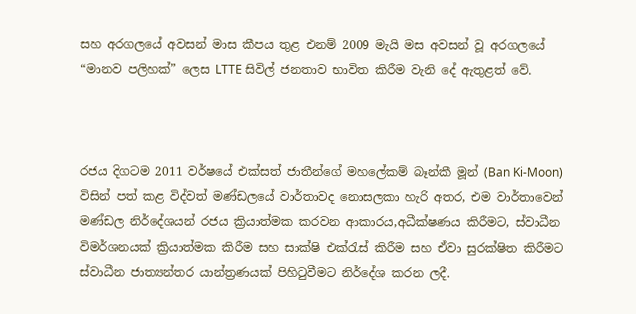සහ අරගලයේ අවසන් මාස කීපය තුළ එනම් 2009 මැයි මස අවසන් වූ අරගලයේ “මානව පලිහක්” ලෙස LTTE සිවිල් ජනතාව භාවිත කිරීම වැනි‍ දේ ඇතුළත් වේ.



රජය දිගටම 2011 වර්ෂයේ එක්සත් ජාතීන්ගේ මහලේකම් බෑන්කී මූන් (Ban Ki-Moon) විසින් පත් කළ විද්වත් මණ්ඩලයේ වාර්තාවද නොසලකා හැරි අතර, එම වාර්තාවෙන් මණ්ඩල නිර්දේශයන් රජය ක්‍රියාත්මක කරවන ආකාරය,අධීක්ෂණය කිරීමට, ස්වාධීන විමර්ශනයක් ක්‍රියාත්මක කිරීම සහ සාක්ෂි එක්රැස් කිරීම සහ ඒවා සුරක්ෂිත කිරීමට ස්වාධීන ජාත්‍යන්තර යාන්ත්‍රණයක් පිහිටුවීමට නිර්දේශ කරන ලදී.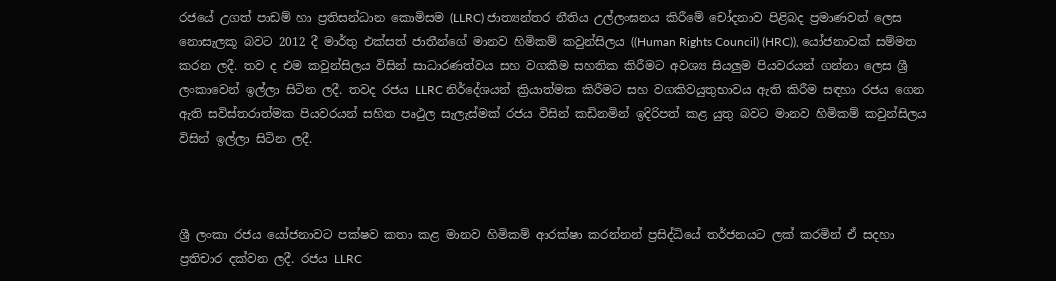රජයේ උගත් පාඩම් හා ප්‍රතිසන්ධාන කොමිසම (LLRC) ජාත්‍යන්තර නීතිය උල්ලංඝනය කිරීමේ චෝදනාව පිළිබද ප්‍රමාණවත් ලෙස නොසැලකූ බවට 2012 දී මාර්තු එක්සත් ජාතීන්ගේ මානව හිමිකම් කවුන්සිලය ((Human Rights Council) (HRC)), යෝජනාවක් සම්මත කරන ලදී. තව ද එම කවුන්සිලය විසින් සාධාරණත්වය සහ වගකීම සහතික කිරීමට අවශ්‍ය සියලුම පියවරයන් ගන්නා ලෙස ශ්‍රී ලංකාවෙන් ඉල්ලා සිටින ලදී. තවද රජය LLRC නිර්දේශයන් ක්‍රියාත්මක කිරීමට සහ වගකිවයුතුභාවය ඇති කිරීම සඳහා රජය ගෙන ඇති සවිස්තරාත්මක පියවරයන් සහිත පෘථුල සැලැස්මක් රජය විසින් කඩිනමින් ඉදිරිපත් කළ යුතු බවට මානව හිමිකම් කවුන්සිලය විසින් ඉල්ලා සිටින ලදී.



ශ්‍රී ලංකා රජය යෝජනාවට පක්ෂව කතා කළ මානව හිමිකම් ආරක්ෂා කරන්නන් ප්‍රසිද්ධියේ තර්ජනයට ලක් කරමින් ඒ සදහා ප්‍රතිචාර දක්වන ලදී. රජය LLRC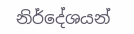නිර්දේශයන්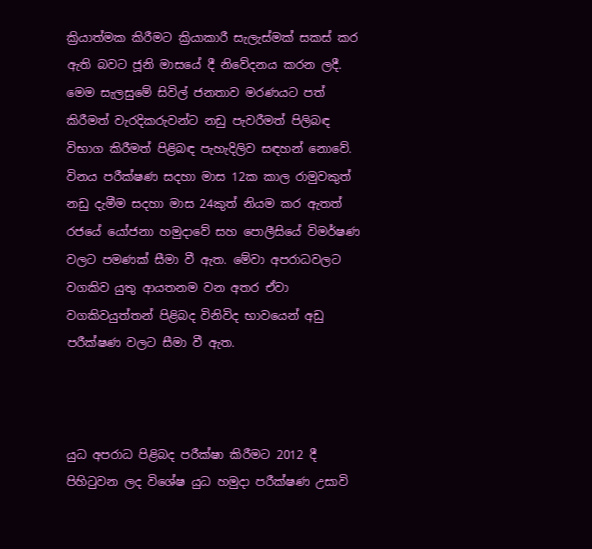ක්‍රියාත්මක කිරීමට ක්‍රියාකාරී සැලැස්මක් සකස් කර ඇති බවට ජූනි මාසයේ දී නිවේදනය කරන ලදී. මෙම සැලසුමේ සිවිල් ජනතාව මරණයට පත් කිරීමත් වැරදිකරුවන්ට නඩු පැවරීමත් පිලිබඳ විභාග කිරීමත් පිළිබඳ පැහැදිලිව සඳහන් නොවේ. විනය පරීක්ෂණ සදහා මාස 12ක කාල රාමුවකුත් නඩු දැමීම සදහා මාස 24කුත් නියම කර ඇතත් රජයේ යෝජනා හමුදාවේ සහ පොලීසියේ විමර්ෂණ වලට පමණක් සීමා වී ඇත. මේවා අපරාධවලට වගකිව යුතු ආයතනම වන අතර ඒවා වගකිවයුත්තන් පිළිබද විනිවිද භාවයෙන් අඩු පරීක්ෂණ වලට සීමා වී ඇත.



යුධ අපරාධ පිළිබද පරීක්ෂා කිරීමට 2012 දී පිහිටුවන ලද විශේෂ යුධ හමුදා පරීක්ෂණ උසාවි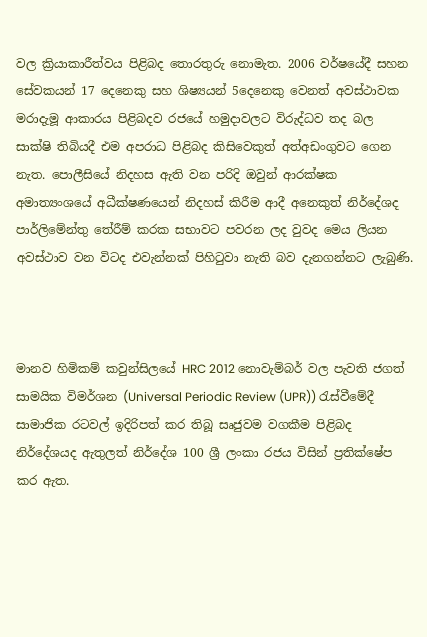වල ක්‍රියාකාරීත්වය පිළිබද තොරතුරු නොමැත. 2006 වර්ෂයේදී සහන සේවකයන් 17 දෙනෙකු සහ ශිෂ්‍යයන් 5දෙනෙකු වෙනත් අවස්ථාවක මරාදැමූ ආකාරය පිළිබදව රජයේ හමුදාවලට විරුද්ධව තද බල සාක්ෂි තිබියදී එම අපරාධ පිළිබද කිසිවෙකුත් අත්අඩංගුවට ගෙන නැත. පොලීසියේ නිදහස ඇති වන පරිදි ඔවුන් ආරක්ෂක අමාත්‍යංශයේ අධීක්ෂණයෙන් නිදහස් කිරීම ආදී අනෙකුත් නිර්දේශද පාර්ලිමේන්තු තේරීම් කරක සභාවට පවරන ලද වුවද මෙය ලියන අවස්ථාව ‍වන විටද එවැන්නක් පිහිටුවා නැති බව දැනගන්නට ලැබුණි.



මානව හිමිකම් කවුන්සිලයේ HRC 2012 නොවැම්බර් වල පැවති ජගත් සාමයික විමර්ශන (Universal Periodic Review (UPR)) රැස්වීමේදී සාමාජික රටවල් ඉදිරිපත් කර තිබූ සෘජුවම වගකීම පිළිබද නිර්දේශයද ඇතුලත් නිර්දේශ 100 ශ්‍රී ලංකා රජය විසින් ප්‍රතික්ෂේප කර ඇත.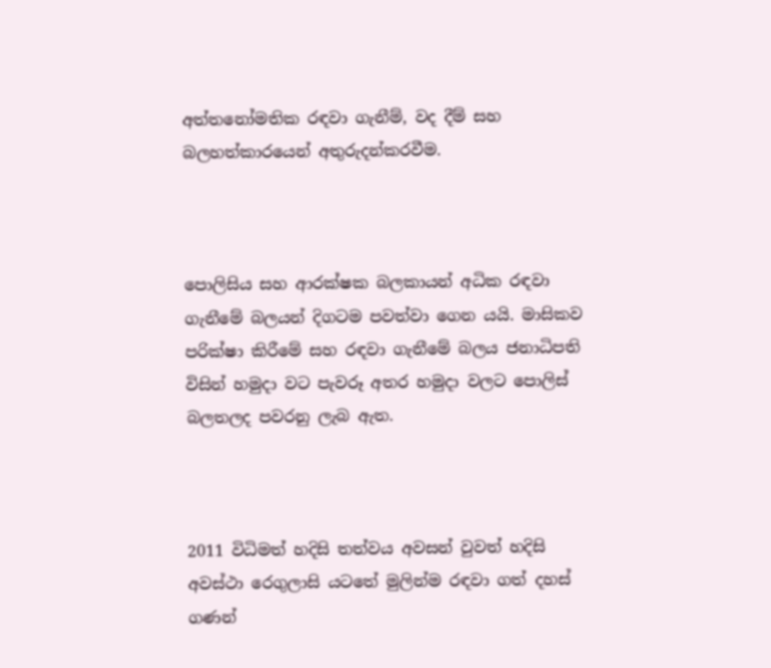අත්තනෝමතික රඳවා ගැනීම්, වද දීම් සහ බලහත්කාරයෙන් අතුරුදන්කරවීම.



පොලිසිය සහ ආරක්ෂක බලකායන් අධික රඳවා ගැනීමේ බලයන් දිගටම පවත්වා ගෙන යයි. මාසිකව පරික්ෂා කිරීමේ සහ රඳවා ගැනීමේ බලය ජනාධිපති විසින් හමුදා වට පැවරූ අතර හමුදා වලට පොලිස් බලතලද පවරනු ලැබ ඇත.



2011 විධිමත් හදිසි තත්වය අවසන් වුවත් හදිසි අවස්ථා රෙගුලාසි යටතේ මුලින්ම රඳවා ගත් දහස් ගණන්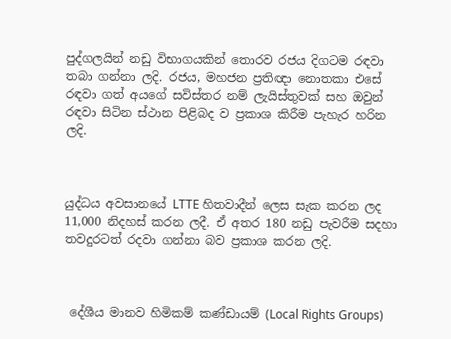පුද්ගලයින් නඩු විභාගයකින් තොරව රජය දිගටම රඳවා තබා ගන්නා ලදි. රජය, මහජන ප්‍රතිඥා නොතකා එසේ රඳවා ගත් අයගේ සවිස්තර නම් ලැයිස්තුවක් සහ ඔවුන් රඳවා සිටින ස්ථාන පිළිබද ව ප්‍රකාශ කිරීම පැහැර හරින ලදි.



යුද්ධය අවසානයේ LTTE හිතවාදීන් ලෙස සැක කරන ලද 11,000 නිදහස් කරන ලදී. ඒ අතර 180 නඩු පැවරීම සදහා තවදුරටත් රදවා ගන්නා බව ප්‍රකාශ කරන ලදි.



 දේශීය මානව හිමිකම් කණ්ඩායම් (Local Rights Groups)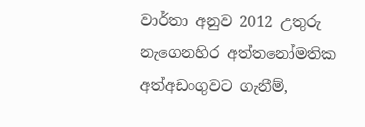වාර්තා අනුව 2012 උතුරු නැගෙනහිර අත්තනෝමතික අත්අඩංගුවට ගැනීම්,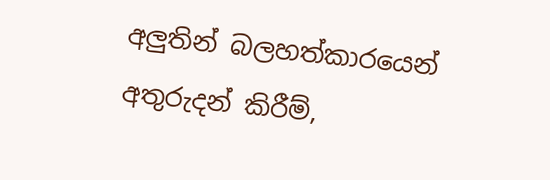අලුතින් බලහත්කාරයෙන් අතුරුදන් කිරීම්,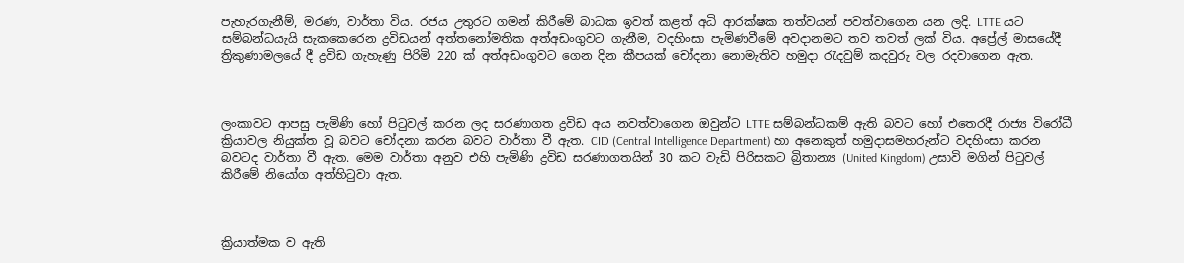පැහැරගැනීම්, මරණ, වාර්තා විය. රජය උතුරට ගමන් කිරීමේ බාධක ඉවත් කළත් අධි ආරක්ෂක තත්වයන් පවත්වාගෙන යන ලදි. LTTE යට සම්බන්ධයැයි සැකකෙරෙන ද්‍රවිඩයන් අත්තනෝමතික අත්අඩංගුවට ගැනීම, වදහිංසා පැමිණවීමේ අවදානමට තව තවත් ලක් විය. අප්‍රේල් මාසයේදී ත්‍රිකුණාමලයේ දී ද්‍රවිඩ ගැහැණු පිරිමි 220 ක් අත්අඩංගුවට ගෙන දින කීපයක් චෝදනා නොමැතිව හමුදා රැදවුම් කදවුරු වල රදවාගෙන ඇත.



ලංකාවට ආපසු පැමිණි හෝ පිටුවල් කරන ලද සරණාගත ද්‍රවිඩ අය නවත්වාගෙන ඔවුන්ට LTTE සම්බන්ධකම් ඇති බවට හෝ එතෙරදී රාජ්‍ය විරෝධී ක්‍රියාවල නියුක්ත වූ බවට චෝදනා කරන බවට වාර්තා වී ඇත. CID (Central Intelligence Department) හා අනෙකුත් හමුදාසමහරුන්ට වදහිංසා කරන බවටද වාර්තා වී ඇත. මෙම වාර්තා අනුව එහි පැමිණි ද්‍රවිඩ සරණාගතයින් 30 කට වැඩි පිරිසකට බ්‍රිතාන්‍ය (United Kingdom) උසාවි මගින් පිටුවල් කිරීමේ නියෝග අත්හිටුවා ඇත.



ක්‍රියාත්මක ව ඇති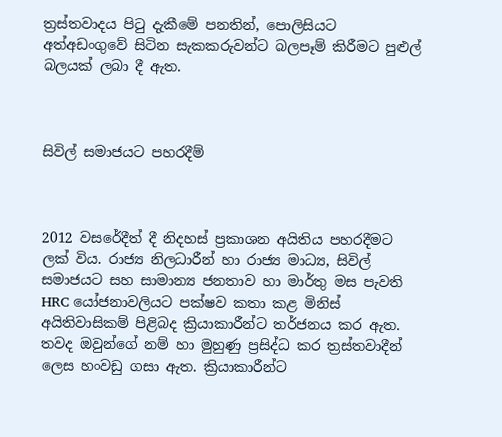ත්‍රස්තවාදය පිටු දැකීමේ පනතින්, පොලිසියට අත්අඩංගුවේ සිටින සැකකරුවන්ට බලපෑම් කිරීමට පුළුල් බලයක් ලබා දී ඇත.



සිවිල් සමාජයට පහරදීම්



2012 වසරේදීත් දී නිදහස් ප්‍රකාශන අයිතිය පහරදීමට ලක් විය. රාජ්‍ය නිලධාරීන් හා රාජ්‍ය මාධ්‍ය, සිවිල් සමාජයට සහ සාමාන්‍ය ජනතාව හා මාර්තු මස පැවති HRC යෝජනාවලියට පක්ෂව කතා කළ මිනිස් අයිතිවාසිකම් පිළිබද ක්‍රියාකාරීන්ට තර්ජනය කර ඇත. තවද ඔවුන්ගේ නම් හා මුහුණු ප්‍රසිද්ධ කර ත්‍රස්තවාදීන් ලෙස හංවඩු ගසා ඇත. ක්‍රියාකාරීන්ට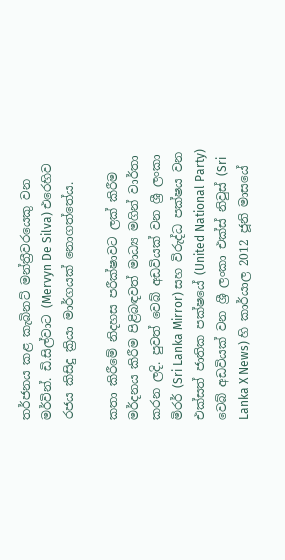තර්ජනය කළ කැබිනට් මන්ත්‍රීවරයෙකු වන මර්වින්. ඩි.සිල්වාට (Mervyn De Silva) එරෙහිව රජය කිසිදු ක්‍රියා මාර්ගයක් නොගත්තේය.

කතා කිරීමේ නිදහස පරීක්ෂාවට ලක් කිරීම මර්දනය කිරීම පිළිබඳවත් මාධ්‍ය මගින් වාර්තා කරන ලදි. පුවත් වෙබ් අඩවියක් වන ශ්‍රී ලංකා මිරර් (Sri Lanka Mirror) සහ විරුද්ධ පක්ෂය වන එක්සත් ජාතික පක්ෂයේ (United National Party) වෙබ් අඩවියක් වන ශ්‍රී ලංකා එක්ස් නිවුස් (Sri Lanka X News) හි කාර්යාල 2012 ජූනි මාසයේ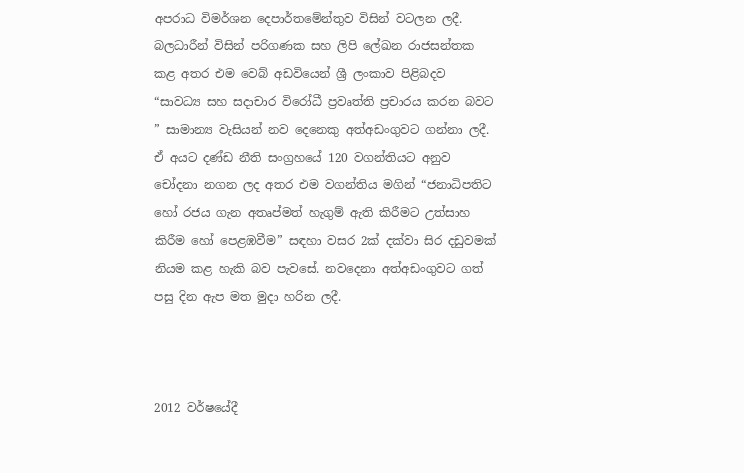අපරාධ විමර්ශන දෙපාර්තමේන්තුව විසින් වටලන ලදී. බලධාරීන් විසින් පරිගණක සහ ලිපි ලේඛන රාජසන්තක කළ අතර එම වෙබ් අඩවියෙන් ශ්‍රී ලංකාව පිළිබදව “සාවධ්‍ය සහ සදාචාර විරෝධී ප්‍රවෘත්ති ප්‍රචාරය කරන බවට ” සාමාන්‍ය වැසියන් නව දෙනෙකු අත්අඩංගුවට ගන්නා ලදී. ඒ අයට දණ්ඩ නීති සංග්‍රහයේ 120 වගන්තියට අනුව චෝදනා නගන ලද අතර එම වගන්තිය මගින් “ජනාධිපතිට හෝ රජය ගැන අතෘප්මත් හැගුම් ඇති කිරීමට උත්සාහ කිරීම හෝ පෙළඹවීම” සඳහා වසර 2ක් දක්වා සිර දඩුවමක් නියම කළ හැකි බව පැවසේ. නවදෙනා අත්අඩංගුවට ගත් පසු දින ඇප මත මුදා හරින ලදී.



2012 වර්ෂයේදී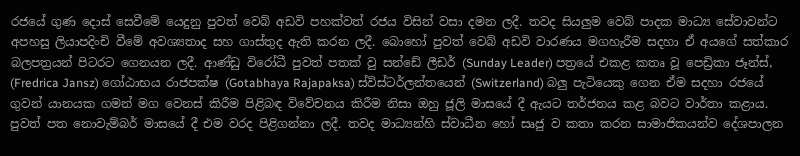රජයේ ගුණ දොස් සෙවීමේ යෙදුනු පුවත් වෙබ් අඩවි පහක්වත් රජය විසින් වසා දමන ලදී. තවද සියලුම වෙබ් පාදක මාධ්‍ය සේවාවන්ට අපහසු ලියාපදිංචි වීමේ අවශ්‍යතාද සහ ගාස්තුද ඇති කරන ලදී. බොහෝ පුවත් වෙබ් අඩවි වාරණය මගහැරීම සදහා ඒ අයගේ සත්කාර බලපත්‍රයන් පිටරට ගෙනයන ලදී. ආණ්ඩු විරෝධී පුවත් පතක් වු සන්ඩේ ලීඩර් (Sunday Leader) පත්‍රයේ එකළ කතෘ වූ ‍පෙඩ්‍රිකා ජෑන්ස්, (Fredrica Jansz) ගෝඨාභය රාජපක්ෂ (Gotabhaya Rajapaksa) ස්විස්ටර්ලන්තයෙන් (Switzerland) බලු පැටියෙකු ගෙන ඒම සදහා රජයේ ගුවන් යානයක ගමන් මග වෙනස් කිරීම පිළිබඳ වි‍වේචනය කිරීම නිසා ඔහු ජූලි මාසයේ දී ඇයට තර්ජනය කළ බවට වාර්තා කළාය. පුවත් පත නොවැම්බර් මාසයේ දී එම වරද පිළිගන්නා ලදී. තවද මාධ්‍යන්හි ස්වාධීන‍ හෝ සෘජු ව කතා කරන සාමාජිකයන්ව දේශපාලන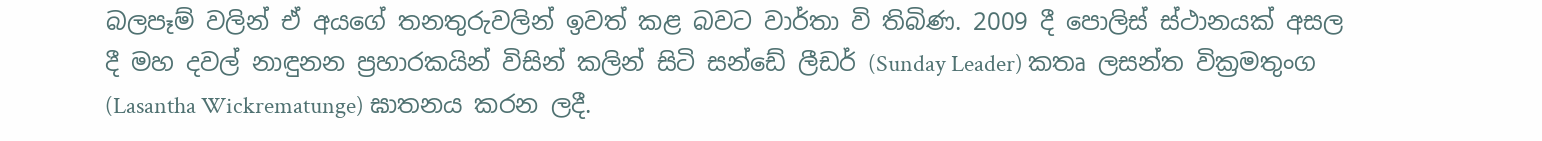බලපෑම් වලින් ඒ අයගේ තනතුරුවලින් ඉවත් කළ බවට වාර්තා වි තිබිණ. 2009 දී පොලිස් ස්ථානයක් අසල දී මහ දවල් නාඳුනන ප්‍රහාරකයින් විසින් කලින් සිටි සන්ඩේ ලීඩර් (Sunday Leader) කතෘ ලසන්ත වික්‍රමතුංග (Lasantha Wickrematunge) ඝාතනය කරන ලදී.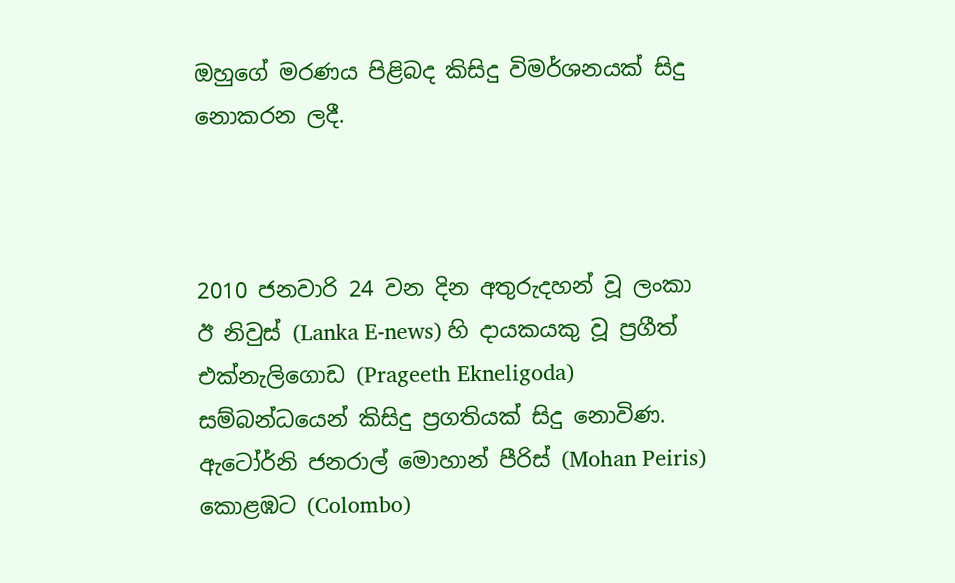ඔහුගේ මරණය පිළිබද කිසිදු විමර්ශනයක් සිදු නොකරන ලදී.



2010 ජනවාරි 24 වන දින අතුරුදහන් වූ ලංකා ඊ නිවුස් (Lanka E-news) හි දායකයකු වූ ප්‍රගීත් එක්නැලිගොඩ (Prageeth Ekneligoda) සම්බන්ධයෙන් කිසිදු ප්‍රගතියක් සිදු නොවිණ. ඇටෝර්නි ජනරාල් මොහාන් පීරිස් (Mohan Peiris) කොළඹට (Colombo)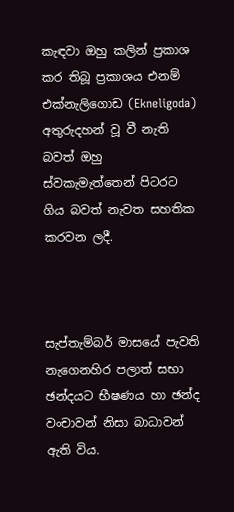කැඳවා ඔහු කලින් ප්‍රකාශ කර තිබූ ප්‍රකාශය එනම් එක්නැලිගොඩ (Ekneligoda) අතුරුදහන් වූ වී නැති බවත් ඔහු ස්වකැමැත්තෙන් පිටරට ගිය බවත් නැවත සහතික කරවන ලදී.



සැප්තැම්බර් මාසයේ පැවති නැගෙනහිර පලාත් සභා ඡන්දයට භීෂණය හා ඡන්ද වංචාවන් නිසා බාධාවන් ඇති විය.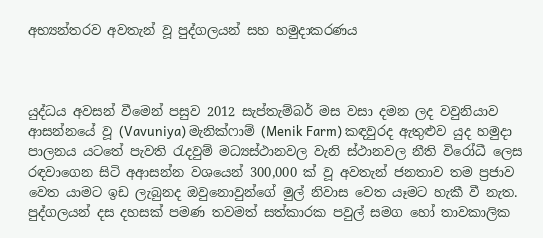අභ්‍යන්තරව අවතැන් වූ පුද්ගලයන් සහ හමුදාකරණය



යුද්ධය අවසන් වීමෙන් පසුව 2012 සැප්තැම්බර් මස වසා දමන ලද වවුනියාව ආසන්නයේ වූ (Vavuniya) මැනික්ෆාම්‍ (Menik Farm) කඳවුරද ඇතුළුව යුද හමුදා පාලනය යටතේ පැවති රැදවුම් මධ්‍යස්ථානවල වැනි ස්ථානවල නීති විරෝධී ලෙස රඳවාගෙන සිටි අආසන්න වශයෙන් 300,000 ක් වූ අවතැන් ජනතාව තම ප්‍රජාව වෙත යාමට ඉඩ ලැබුනද ඔවුනොවුන්ගේ මුල් නිවාස වෙත යෑමට හැකී වී නැත. පුද්ගලයන් දස දහසක් පමණ තවමත් සත්කාරක පවුල් සමග හෝ තාවකාලික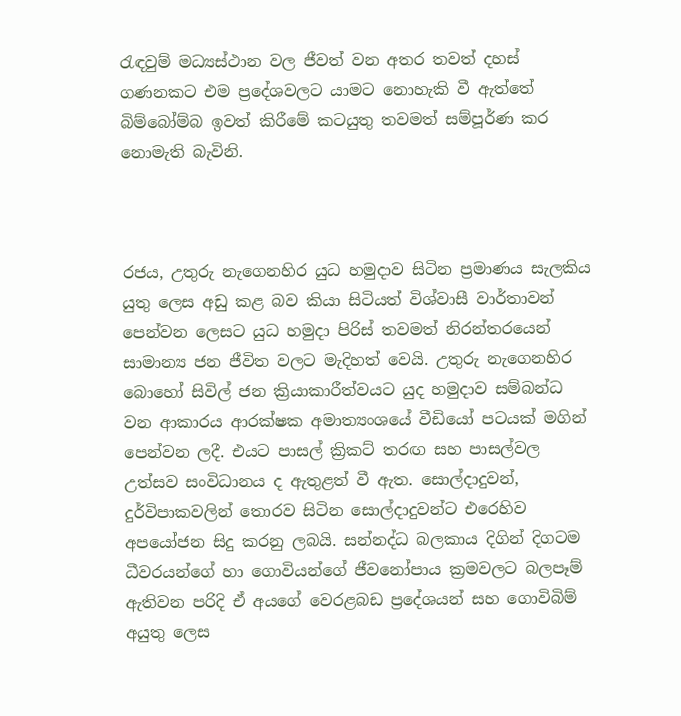රැඳවුම් මධ්‍යස්ථාන වල ජීවත් වන අතර තවත් දහස් ගණනකට එම ප්‍රදේශවලට යාමට නොහැකි වී ඇත්තේ බිම්බෝම්බ ඉවත් කිරීමේ කටයුතු තවමත් සම්පූර්ණ කර නොමැති බැවිනි.



රජය, උතුරු නැගෙනහිර යුධ හමුදාව සිටින ප්‍රමාණය සැලකිය යුතු ලෙස අඩු කළ බව කියා සිටියත් විශ්වාසී වාර්තාවන් පෙන්වන ලෙසට යුධ හමුදා පිරිස් තවමත් නිරන්තරයෙන් සාමාන්‍ය ජන ජීවිත වලට මැදිහත් වෙයි. උතුරු නැගෙනහිර බොහෝ සිවිල් ජන ක්‍රියාකාරීත්වයට යුද හමුදාව සම්බන්ධ වන ආකාරය ආරක්ෂක අමාත්‍යංශයේ වීඩියෝ පටයක් මගින් පෙන්වන ලදී. එයට පාසල් ක්‍රිකට් තරඟ සහ පාසල්වල උත්සව සංවිධානය ද ඇතුළත් වී ඇත. සොල්දාදුවන්, දුර්විපාකවලින් තොරව සිටින සොල්දාදුවන්ට එරෙහිව අපයෝජන සිදු කරනු ලබයි. සන්නද්ධ බලකාය දිගින් දිගටම ධීවරයන්ගේ හා ගොවියන්ගේ ජීවනෝපාය ක්‍රමවලට බලපෑම් ඇතිවන පරිදි ඒ අයගේ වෙරළබඩ ප්‍රදේශයන් සහ ‍ගොවිබිම් අයුතු ලෙස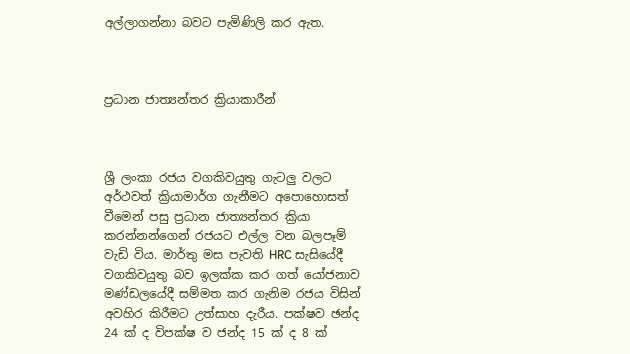අල්ලාගන්නා බවට පැමිණිලි කර ඇත.



ප්‍රධාන ජාත්‍යන්තර ක්‍රියාකාරීන්



ශ්‍රී ලංකා රජය වගකිවයුතු ගැටලු වලට අර්ථවත් ක්‍රියාමාර්ග ගැනීමට අපොහොසත් වීමෙන් පසු ප්‍රධාන ජාත්‍යන්තර ක්‍රියා කරන්නන්ගෙන් රජයට එල්ල වන බලපෑම් වැඩි විය. මාර්තු මස පැවති HRC සැසියේදී වගකිවයුතු බව ඉලක්ක කර ගත් යෝජනාව මණ්ඩලයේදී සම්මත කර ගැනිම රජය විසින් අවහිර කිරීමට උත්සාහ දැරීය. පක්ෂව ඡන්ද 24 ක් ද විපක්ෂ ව ජන්ද 15 ක් ද 8 ක්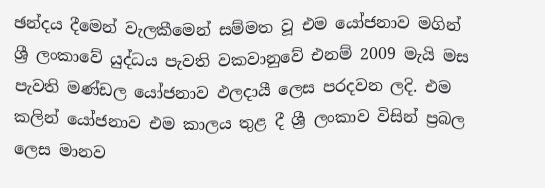ඡන්දය දීමෙන් වැලකීමෙන් සම්මත වූ එම යෝජනාව මගින් ශ්‍රී ලංකාවේ යුද්ධය පැවති වකවානුවේ එනම් 2009 මැයි මස පැවති මණ්ඩල‍ යෝජනාව ඵලදායී ලෙස පරදවන ලදි. එම කලින් යෝජනාව එම කාලය තුළ දී ශ්‍රී ලංකාව විසින් ප්‍රබල ලෙස මානව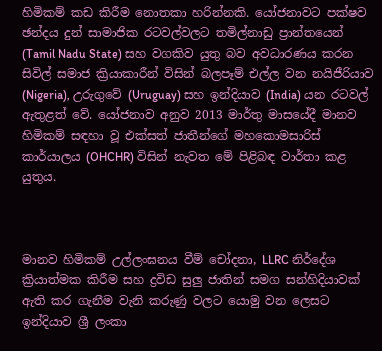හිමිකම් කඩ කිරීම නොතකා හරින්නකි. යෝජනාවට පක්ෂව ඡන්දය දුන් සාමාජික රටවල්වලට තමිල්නාඩු ප්‍රාන්තයෙන් (Tamil Nadu State) සහ වගකිව යුතු බව අවධාරණය කරන සිවිල් සමාජ ක්‍රියාකාරීන් විසින් බලපෑම් එල්ල වන නයිජීරියාව (Nigeria), උරුගුවේ (Uruguay) සහ ඉන්දියාව (India) යන රටවල් ඇතුළත් වේ. යෝජනාව අනුව 2013 මාර්තු මාසයේදී මානව හිමිකම් සඳහා වූ එක්සත් ජාතීන්ගේ මහකොමසාරිස් කාර්යාලය (OHCHR) විසින් නැවත මේ පිළිබඳ වාර්තා කළ යුතුය.



මානව හිමිකම් උල්ලංඝනය වීම් චෝදනා, LLRC නිර්දේශ ක්‍රියාත්මක කිරීම සහ ද්‍රවිඩ සුලු ජාතින් සමග සන්හිදියාවක් ඇති කර ගැනීම වැනි කරුණු වලට යොමු වන ලෙසට ඉන්දියාව ශ්‍රී ලංකා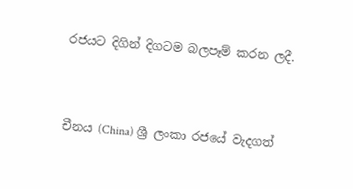රජයට දිගින් දිගටම බලපෑම් කරන ලදී.



චීනය (China) ශ්‍රී ලංකා රජයේ වැදගත්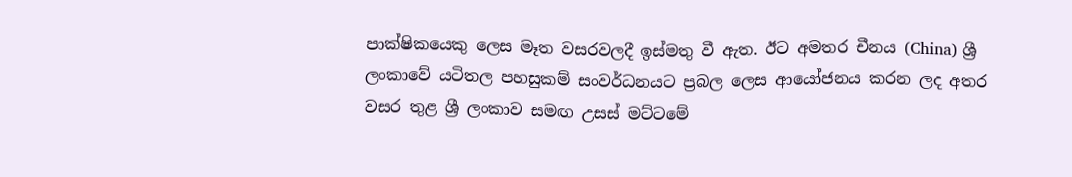පාක්ෂිකයෙකු ලෙස මෑත වසරවලදී ඉස්මතු වී ඇත. ඊට අමතර චීනය (China) ශ්‍රී ලංකාවේ යටිතල පහසුකම් සංවර්ධනයට ප්‍රබල ලෙස ආයෝජනය කරන ලද අතර වසර තුළ ශ්‍රී ලංකාව සමඟ උසස් මට්ටමේ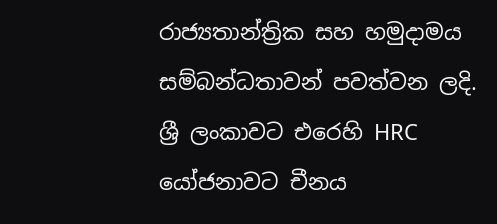රාජ්‍යතාන්ත්‍රික සහ හමුදාමය සම්බන්ධතාවන් පවත්වන ලදි. ශ්‍රී ලංකාවට එරෙහි HRC යෝජනාවට චීනය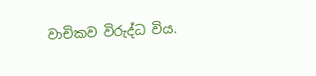වාචිකව විරුද්ධ විය.